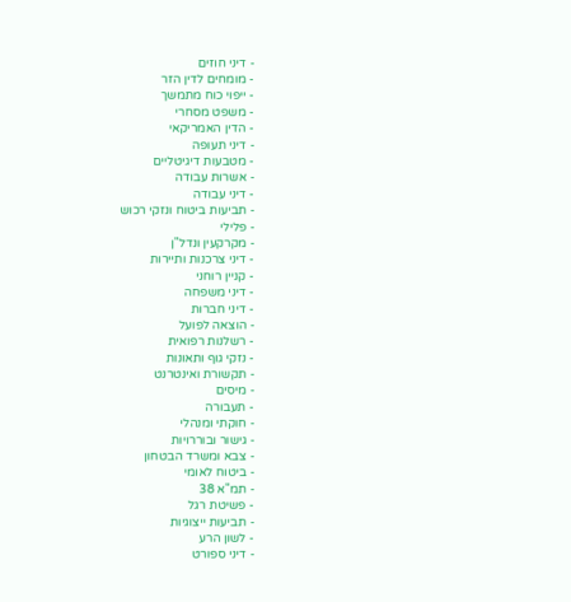- דיני חוזים
- מומחים לדין הזר
- ייפוי כוח מתמשך
- משפט מסחרי
- הדין האמריקאי
- דיני תעופה
- מטבעות דיגיטליים
- אשרות עבודה
- דיני עבודה
- תביעות ביטוח ונזקי רכוש
- פלילי
- מקרקעין ונדל"ן
- דיני צרכנות ותיירות
- קניין רוחני
- דיני משפחה
- דיני חברות
- הוצאה לפועל
- רשלנות רפואית
- נזקי גוף ותאונות
- תקשורת ואינטרנט
- מיסים
- תעבורה
- חוקתי ומנהלי
- גישור ובוררויות
- צבא ומשרד הבטחון
- ביטוח לאומי
- תמ"א 38
- פשיטת רגל
- תביעות ייצוגיות
- לשון הרע
- דיני ספורט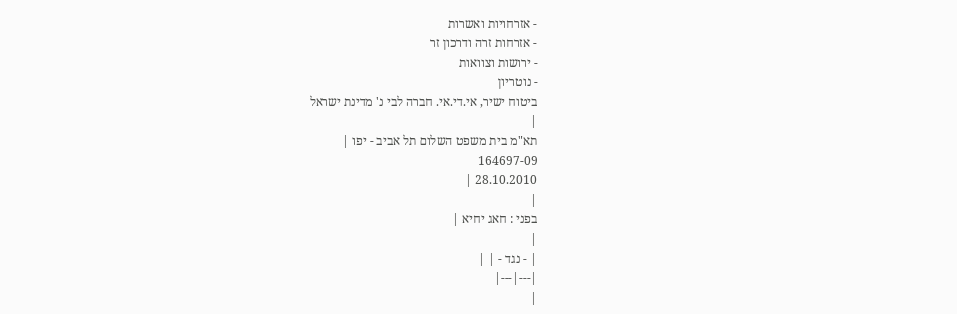- אזרחויות ואשרות
- אזרחות זרה ודרכון זר
- ירושות וצוואות
- נוטריון
ביטוח ישיר, אי.די.אי. חברה לבי נ' מדינת ישראל
|
תא"מ בית משפט השלום תל אביב - יפו |
164697-09
28.10.2010 |
|
בפני : חאג יחיא |
|
| - נגד - | |
|---|---|
|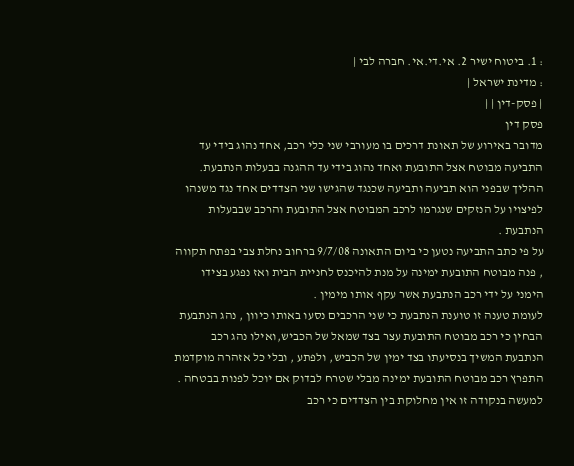: 1. ביטוח ישיר 2. אי.די.אי. חברה לבי |
: מדינת ישראל |
| פסק-דין | |
פסק דין
מדובר באירוע של תאונת דרכים בו מעורבי שני כלי רכב, אחד נהוג בידי עד התביעה מבוטח אצל התובעת ואחד נהוג בידי עד ההגנה בבעלות הנתבעת.
ההליך שבפני הוא תביעה ותביעה שכנגד שהגישו שני הצדדים אחד נגד משנהו לפיצויו על הנזקים שנגרמו לרכב המבוטח אצל התובעת והרכב שבבעלות הנתבעת .
על פי כתב התביעה נטען כי ביום התאונה 9/7/08 ברחוב נחלת צבי בפתח תקווה , פנה מבוטח התובעת ימינה על מנת להיכנס לחניית הבית ואז נפגע בצידו הימני על ידי רכב הנתבעת אשר עקף אותו מימין .
לעומת טענה זו טוענת הנתבעת כי שני הרכבים נסעו באותו כיוון , נהג הנתבעת הבחין כי רכב מבוטח התובעת עצר בצד שמאל של הכביש,ואילו נהג רכב הנתבעת המשיך בנסיעתו בצד ימין של הכביש, ולפתע , ובלי כל אזהרה מוקדמת התפרץ רכב מבוטח התובעת ימינה מבלי שטרח לבדוק אם יוכל לפנות בבטחה .
למעשה בנקודה זו אין מחלוקת בין הצדדים כי רכב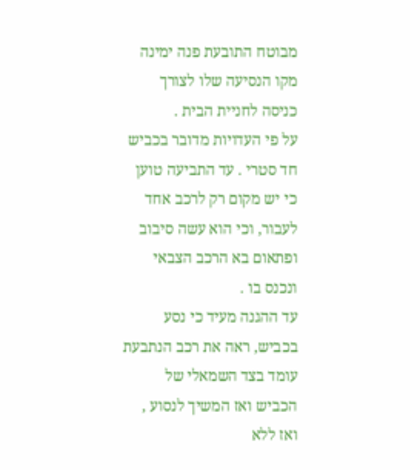מבוטח התובעת פנה ימינה מקו הנסיעה שלו לצורך כניסה לחניית הבית .
על פי העדויות מדובר בכביש חד סטרי . עד התביעה טוען כי יש מקום רק לרכב אחד לעבור, וכי הוא עשה סיבוב ופתאום בא הרכב הצבאי ונכנס בו .
עד ההגנה מעיד כי נסע בכביש, ראה את רכב הנתבעת עומד בצד השמאלי של הכביש ואז המשיך לנסוע , ואז ללא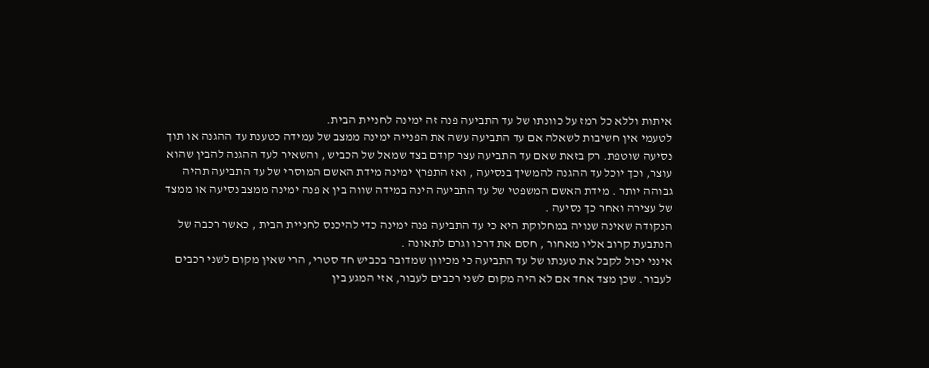איתות וללא כל רמז על כוונתו של עד התביעה פנה זה ימינה לחניית הבית.
לטעמי אין חשיבות לשאלה אם עד התביעה עשה את הפנייה ימינה ממצב של עמידה כטענת עד ההגנה או תוך נסיעה שוטפת. רק בזאת שאם עד התביעה עצר קודם בצד שמאל של הכביש , והשאיר לעד ההגנה להבין שהוא עוצר, וכך יוכל עד ההגנה להמשיך בנסיעה , ואז התפרץ ימינה מידת האשם המוסרי של עד התביעה תהיה גבוהה יותר . מידת האשם המשפטי של עד התביעה הינה במידה שווה בין א פנה ימינה ממצב נסיעה או ממצד של עצירה ואחר כך נסיעה .
הנקודה שאינה שנויה במחלוקת היא כי עד התביעה פנה ימינה כדי להיכנס לחניית הבית , כאשר רכבה של הנתבעת קרוב אליו מאחור , חסם את דרכו וגרם לתאונה .
אינני יכול לקבל את טענתו של עד התביעה כי מכיוון שמדובר בכביש חד סטרי, הרי שאין מקום לשני רכבים לעבור. שכן מצד אחד אם לא היה מקום לשני רכבים לעבור, אזי המגע בין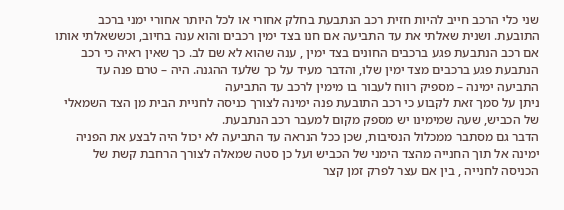שני כלי הרכב חייב להיות חזית רכב הנתבעת בחלק אחורי או לכל היותר אחורי ימני ברכב התובעת. ושנית שאלתי את עד התביעה אם חנו בצד ימין רכבים והוא ענה בחיוב, וכששאלתי אותו אם רכב הנתבעת פגע ברכבים החונים בצד ימין , ענה שהוא לא שם לב. כך שאין ראיה כי רכב הנתבעת פגע ברכבים מצד ימין שלו, והדבר מעיד על כך שלעד ההגנה. היה – טרם פנה עד התביעה ימינה – מספיק רווח לעבור בו מימין לרכב עד התביעה
ניתן על סמך זאת לקבוע כי רכב התובעת פנה ימינה לצורך כניסה לחניית הבית מן הצד השמאלי של הכביש, שעה שמימינו יש מספק מקום למעבר רכב הנתבעת.
הדבר גם מסתבר ממכלול הנסיבות, שכן ככל הנראה עד התביעה לא יכול היה לבצע את הפניה ימינה אל תוך החנייה מהצד הימני של הכביש ועל כן סטה שמאלה לצורך הרחבת קשת של הכניסה לחנייה , בין אם עצר לפרק זמן קצר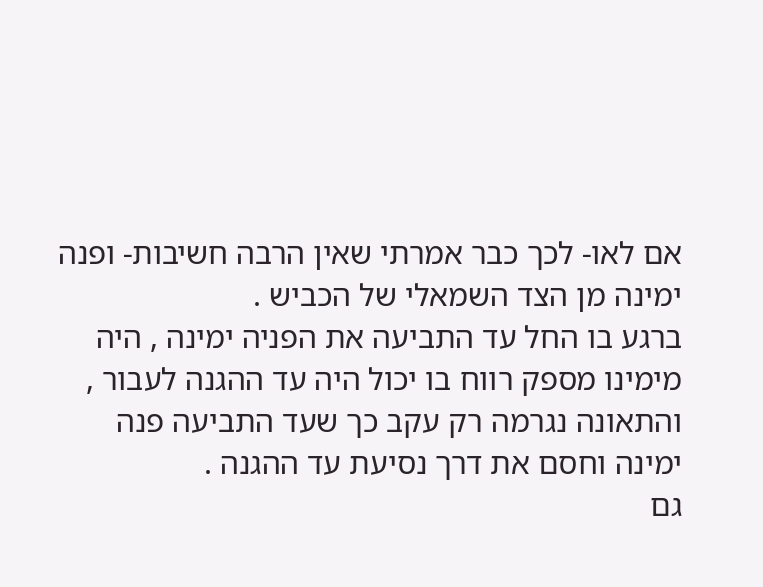אם לאו- לכך כבר אמרתי שאין הרבה חשיבות- ופנה ימינה מן הצד השמאלי של הכביש .
ברגע בו החל עד התביעה את הפניה ימינה , היה מימינו מספק רווח בו יכול היה עד ההגנה לעבור , והתאונה נגרמה רק עקב כך שעד התביעה פנה ימינה וחסם את דרך נסיעת עד ההגנה .
גם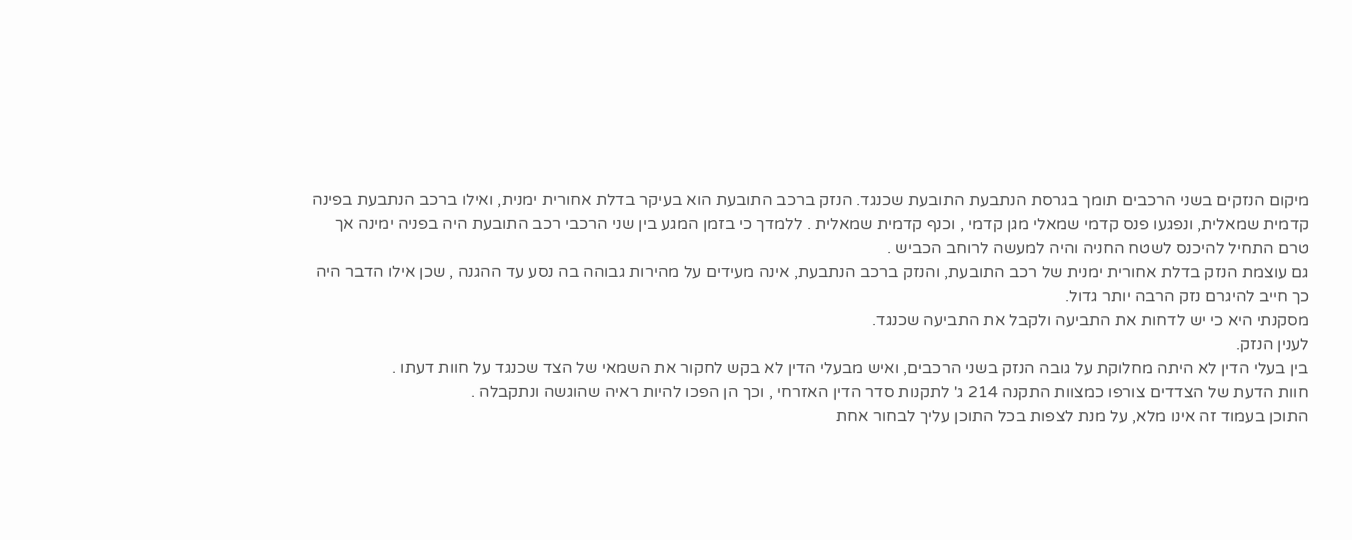מיקום הנזקים בשני הרכבים תומך בגרסת הנתבעת התובעת שכנגד. הנזק ברכב התובעת הוא בעיקר בדלת אחורית ימנית, ואילו ברכב הנתבעת בפינה קדמית שמאלית, ונפגעו פנס קדמי שמאלי מגן קדמי , וכנף קדמית שמאלית . ללמדך כי בזמן המגע בין שני הרכבי רכב התובעת היה בפניה ימינה אך טרם התחיל להיכנס לשטח החניה והיה למעשה לרוחב הכביש .
גם עוצמת הנזק בדלת אחורית ימנית של רכב התובעת, והנזק ברכב הנתבעת, אינה מעידים על מהירות גבוהה בה נסע עד ההגנה , שכן אילו הדבר היה כך חייב להיגרם נזק הרבה יותר גדול.
מסקנתי היא כי יש לדחות את התביעה ולקבל את התביעה שכנגד.
לענין הנזק.
בין בעלי הדין לא היתה מחלוקת על גובה הנזק בשני הרכבים, ואיש מבעלי הדין לא בקש לחקור את השמאי של הצד שכנגד על חוות דעתו .
חוות הדעת של הצדדים צורפו כמצוות התקנה 214 ג' לתקנות סדר הדין האזרחי , וכך הן הפכו להיות ראיה שהוגשה ונתקבלה .
התוכן בעמוד זה אינו מלא, על מנת לצפות בכל התוכן עליך לבחור אחת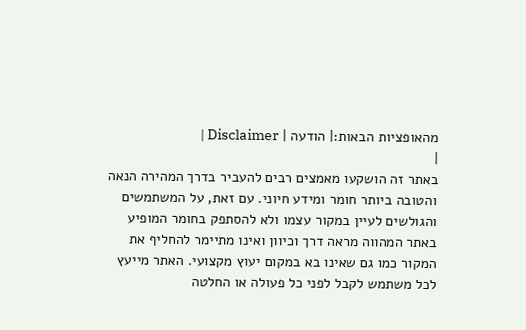מהאופציות הבאות:| הודעה | Disclaimer |
|
באתר זה הושקעו מאמצים רבים להעביר בדרך המהירה הנאה והטובה ביותר חומר ומידע חיוני. עם זאת, על המשתמשים והגולשים לעיין במקור עצמו ולא להסתפק בחומר המופיע באתר המהווה מראה דרך וכיוון ואינו מתיימר להחליף את המקור כמו גם שאינו בא במקום יעוץ מקצועי. האתר מייעץ לכל משתמש לקבל לפני כל פעולה או החלטה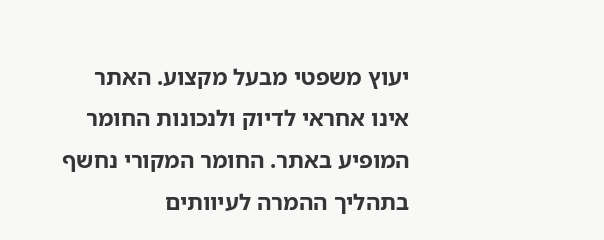יעוץ משפטי מבעל מקצוע. האתר אינו אחראי לדיוק ולנכונות החומר המופיע באתר. החומר המקורי נחשף בתהליך ההמרה לעיוותים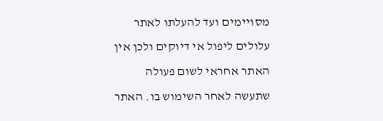מסויימים ועד להעלתו לאתר עלולים ליפול אי דיוקים ולכן אין האתר אחראי לשום פעולה שתעשה לאחר השימוש בו. האתר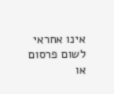אינו אחראי לשום פרסום או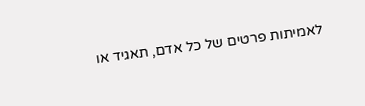לאמיתות פרטים של כל אדם, תאגיד או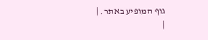גוף המופיע באתר. |
|